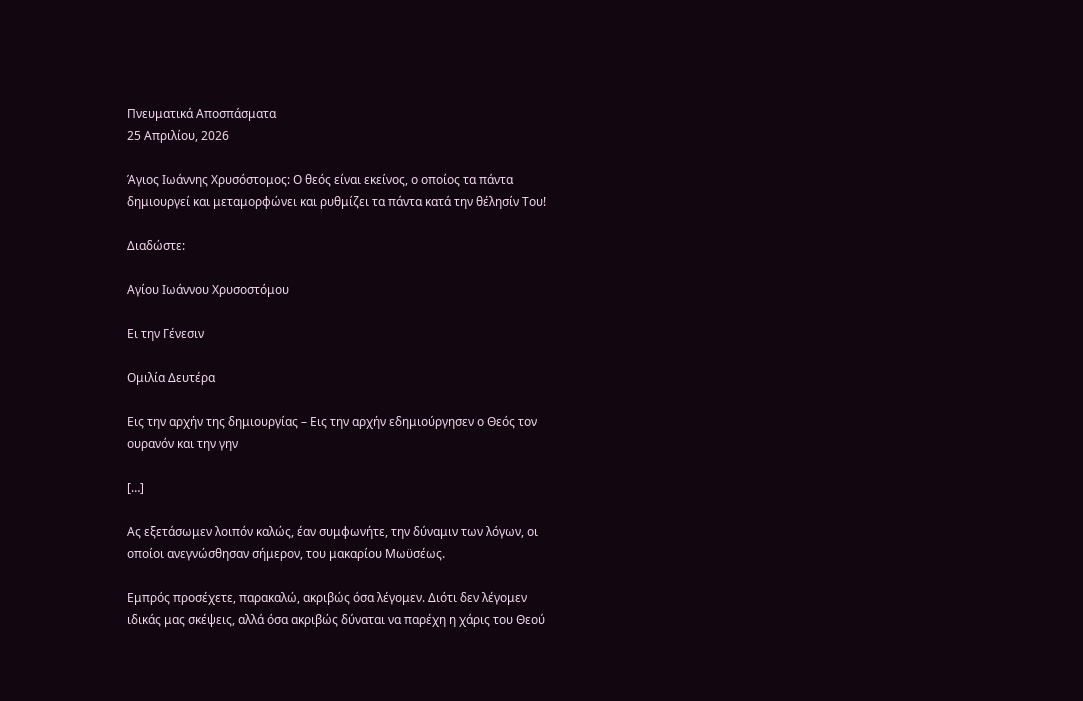Πνευματικά Αποσπάσματα
25 Απριλίου, 2026

Άγιος Ιωάννης Χρυσόστομος: Ο θεός είναι εκείνος, ο οποίος τα πάντα δημιουργεί και μεταμορφώνει και ρυθμίζει τα πάντα κατά την θέλησίν Του!

Διαδώστε:

Αγίου Ιωάννου Χρυσοστόμου

Ει την Γένεσιν

Ομιλία Δευτέρα

Εις την αρχήν της δημιουργίας – Εις την αρχήν εδημιούργησεν ο Θεός τον ουρανόν και την γην

[…]

Ας εξετάσωμεν λοιπόν καλώς, έαν συμφωνήτε, την δύναμιν των λόγων, οι οποίοι ανεγνώσθησαν σήμερον, του μακαρίου Μωϋσέως.

Εμπρός προσέχετε, παρακαλώ, ακριβώς όσα λέγομεν. Διότι δεν λέγομεν ιδικάς μας σκέψεις, αλλά όσα ακριβώς δύναται να παρέχη η χάρις του Θεού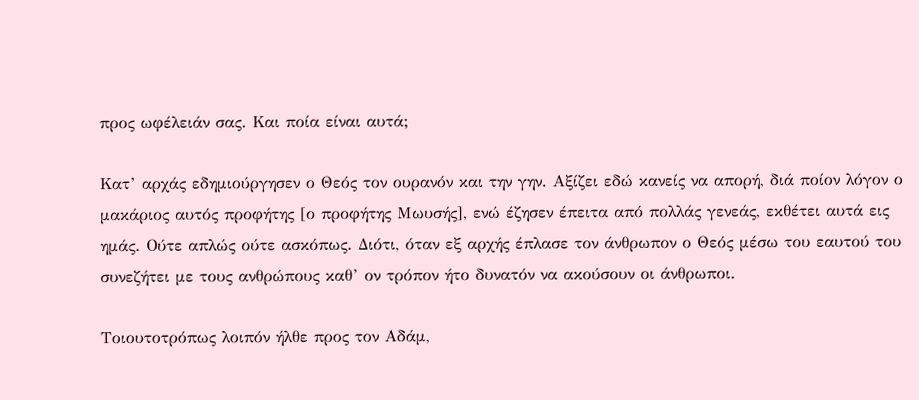προς ωφέλειάν σας. Και ποία είναι αυτά;

Κατ’ αρχάς εδημιούργησεν ο Θεός τον ουρανόν και την γην. Αξίζει εδώ κανείς να απορή, διά ποίον λόγον ο μακάριος αυτός προφήτης [ο προφήτης Μωυσής], ενώ έζησεν έπειτα από πολλάς γενεάς, εκθέτει αυτά εις ημάς. Ούτε απλώς ούτε ασκόπως. Διότι, όταν εξ αρχής έπλασε τον άνθρωπον ο Θεός μέσω του εαυτού του συνεζήτει με τους ανθρώπους καθ’ ον τρόπον ήτο δυνατόν να ακούσουν οι άνθρωποι.

Τοιουτοτρόπως λοιπόν ήλθε προς τον Αδάμ,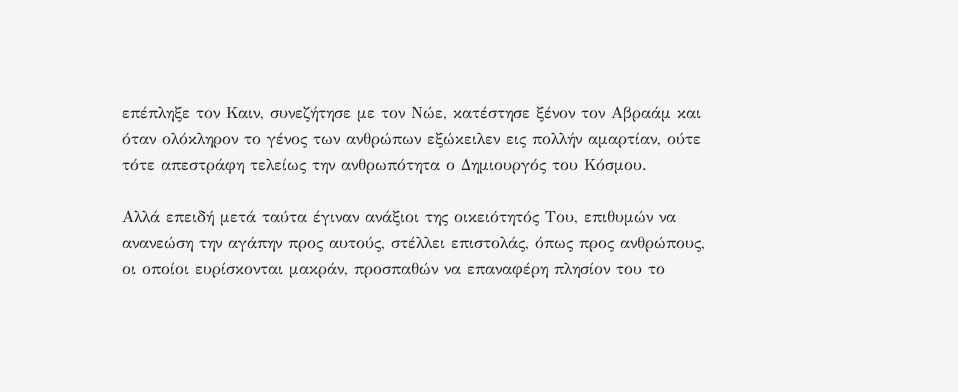επέπληξε τον Καιν, συνεζήτησε με τον Νώε, κατέστησε ξένον τον Αβραάμ και όταν ολόκληρον το γένος των ανθρώπων εξώκειλεν εις πολλήν αμαρτίαν, ούτε τότε απεστράφη τελείως την ανθρωπότητα ο Δημιουργός του Κόσμου.

Αλλά επειδή μετά ταύτα έγιναν ανάξιοι της οικειότητός Του, επιθυμών να ανανεώση την αγάπην προς αυτούς, στέλλει επιστολάς, όπως προς ανθρώπους, οι οποίοι ευρίσκονται μακράν, προσπαθών να επαναφέρη πλησίον του το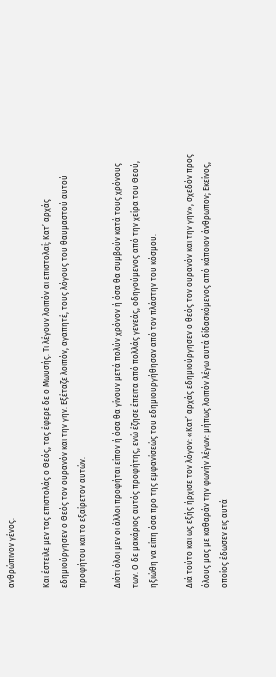ανθρώπινον γένος.

Και έστειλε μεν τας επιστολάς ο Θεός, τας έφερε δε ο Μωυσής. Τι λέγουν λοιπόν αι επιστολαί; Κατ’ αρχάς εδημιούργησεν ο Θεός τον ουρανόν και την γην. Εξέταζε λοιπόν, αγαπητέ, τους λόγους του θαυμαστού αυτού προφήτου και το εξαίρετον αυτών.

Διότι όλοι μεν οι άλλοι προφήται είπον ή όσα θα γίνουν μετά πολύν χρόνον ή όσα θα συμβούν κατά τους χρόνους των. Ο δε μακάριος αυτός προφήτης, ενώ έζησε έπειτα από πολλάς γενεάς, οδηγούμενος από την χείρα του Θεού, ηξιώθη να είπη όσα προ της εμφανίσεώς του εδημιουργήθησαν από τον πλάστην του κόσμου.

Διά τούτο και ως εξής ήρχισε τον λόγον: «Κατ’ αρχάς εδημιούργησεν ο θεός τον ουρανόν και την γην», σχεδόν προς όλους μας με καθαράν την φωνήν λέγων: μήπως λοιπόν λέγω αυτά δίδασκόμενος από κάποιον άνθρωπον; Εκείνος, οποίος έδωσεν εις αυτά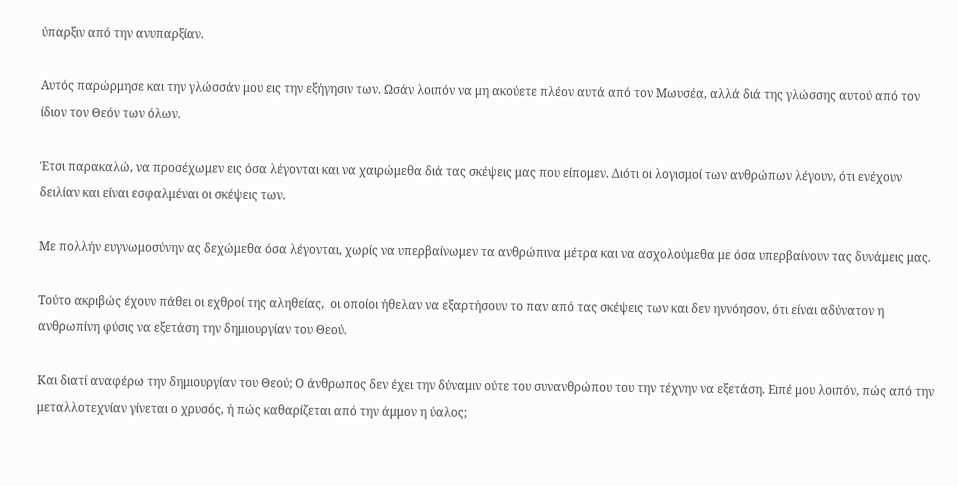ύπαρξιν από την ανυπαρξίαν.

Αυτός παρώρμησε και την γλώσσάν μου εις την εξήγησιν των. Ωσάν λοιπόν να μη ακούετε πλέον αυτά από τον Μωυσέα, αλλά διά της γλώσσης αυτού από τον ίδιον τον Θεόν των όλων.

Έτσι παρακαλώ, να προσέχωμεν εις όσα λέγονται και να χαιρώμεθα διά τας σκέψεις μας που είπομεν. Διότι οι λογισμοί των ανθρώπων λέγουν, ότι ενέχουν δειλίαν και είναι εσφαλμέναι οι σκέψεις των.

Με πολλήν ευγνωμοσύνην ας δεχώμεθα όσα λέγονται, χωρίς να υπερβαίνωμεν τα ανθρώπινα μέτρα και να ασχολούμεθα με όσα υπερβαίνουν τας δυνάμεις μας.

Τούτο ακριβώς έχουν πάθει οι εχθροί της αληθείας,  οι οποίοι ήθελαν να εξαρτήσουν το παν από τας σκέψεις των και δεν ηννόησον, ότι είναι αδύνατον η ανθρωπίνη φύσις να εξετάση την δημιουργίαν του Θεού.

Και διατί αναφέρω την δημιουργίαν του Θεού; Ο άνθρωπος δεν έχει την δύναμιν ούτε του συνανθρώπου του την τέχνην να εξετάση. Ειπέ μου λοιπόν, πώς από την μεταλλοτεχνίαν γίνεται ο χρυσός, ή πώς καθαρίζεται από την άμμον η ύαλος;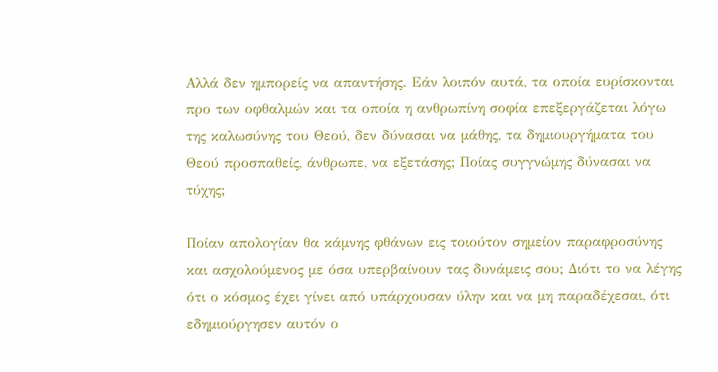Αλλά δεν ημπορείς να απαντήσης. Εάν λοιπόν αυτά, τα οποία ευρίσκονται προ των οφθαλμών και τα οποία η ανθρωπίνη σοφία επεξεργάζεται λόγω της καλωσύνης του Θεού, δεν δύνασαι να μάθης, τα δημιουργήματα του Θεού προσπαθείς, άνθρωπε, να εξετάσης; Ποίας συγγνώμης δύνασαι να τύχης;

Ποίαν απολογίαν θα κάμνης φθάνων εις τοιούτον σημείον παραφροσύνης και ασχολούμενος με όσα υπερβαίνουν τας δυνάμεις σου; Διότι το να λέγης ότι ο κόσμος έχει γίνει από υπάρχουσαν ύλην και να μη παραδέχεσαι, ότι εδημιούργησεν αυτόν ο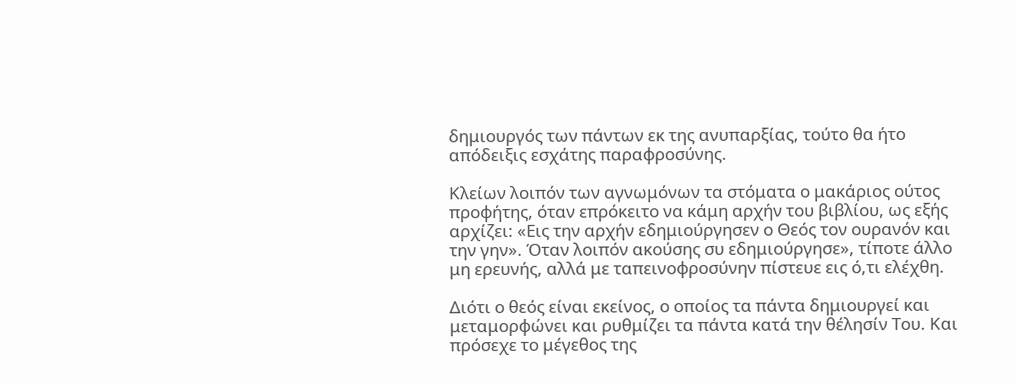δημιουργός των πάντων εκ της ανυπαρξίας, τούτο θα ήτο απόδειξις εσχάτης παραφροσύνης.

Κλείων λοιπόν των αγνωμόνων τα στόματα ο μακάριος ούτος προφήτης, όταν επρόκειτο να κάμη αρχήν του βιβλίου, ως εξής αρχίζει: «Εις την αρχήν εδημιούργησεν ο Θεός τον ουρανόν και την γην». Όταν λοιπόν ακούσης συ εδημιούργησε», τίποτε άλλο μη ερευνής, αλλά με ταπεινοφροσύνην πίστευε εις ό,τι ελέχθη.

Διότι ο θεός είναι εκείνος, ο οποίος τα πάντα δημιουργεί και μεταμορφώνει και ρυθμίζει τα πάντα κατά την θέλησίν Του. Και πρόσεχε το μέγεθος της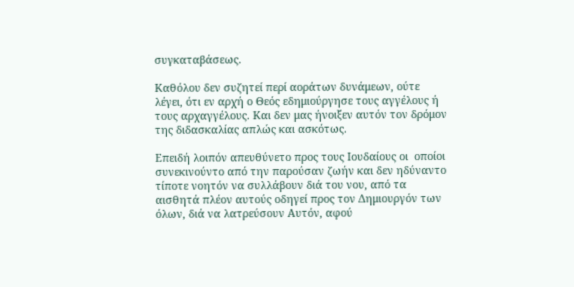συγκαταβάσεως.

Καθόλου δεν συζητεί περί αοράτων δυνάμεων, ούτε λέγει, ότι εν αρχή ο Θεός εδημιούργησε τους αγγέλους ή τους αρχαγγέλους. Και δεν μας ήνοιξεν αυτόν τον δρόμον της διδασκαλίας απλώς και ασκότως.

Επειδή λοιπόν απευθύνετο προς τους Ιουδαίους οι  οποίοι συνεκινούντο από την παρούσαν ζωήν και δεν ηδύναντο τίποτε νοητόν να συλλάβουν διά του νου, από τα αισθητά πλέον αυτούς οδηγεί προς τον Δημιουργόν των όλων, διά να λατρεύσουν Αυτόν, αφού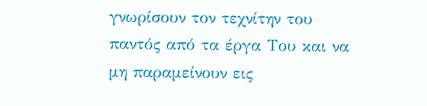γνωρίσουν τον τεχνίτην του παντός από τα έργα Του και να μη παραμείνουν εις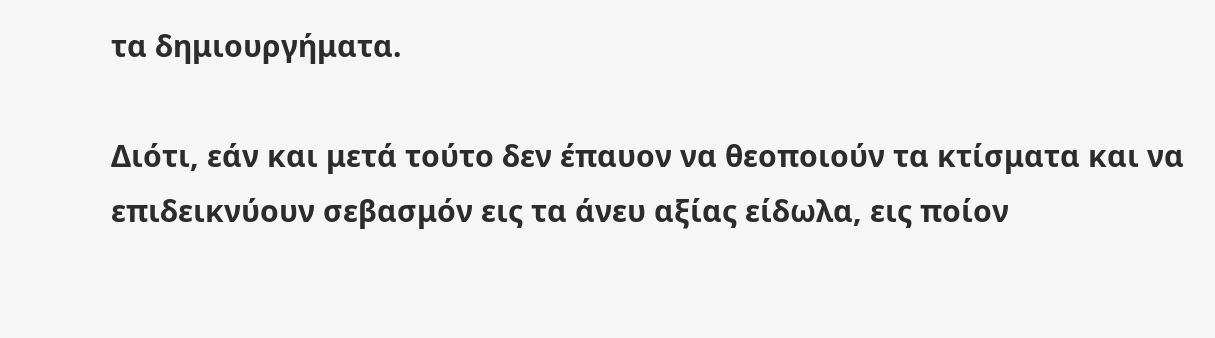τα δημιουργήματα.

Διότι, εάν και μετά τούτο δεν έπαυον να θεοποιούν τα κτίσματα και να επιδεικνύουν σεβασμόν εις τα άνευ αξίας είδωλα, εις ποίον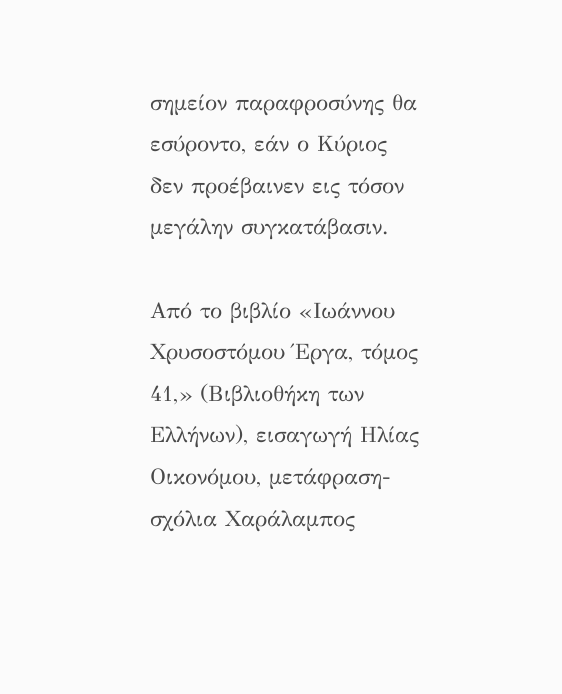σημείον παραφροσύνης θα εσύροντο, εάν ο Κύριος δεν προέβαινεν εις τόσον μεγάλην συγκατάβασιν.

Από το βιβλίο «Ιωάννου Χρυσοστόμου Έργα, τόμος 41,» (Βιβλιοθήκη των Ελλήνων), εισαγωγή Ηλίας Οικονόμου, μετάφραση-σχόλια Χαράλαμπος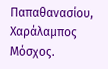Παπαθανασίου, Χαράλαμπος Μόσχος.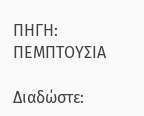ΠΗΓΗ: ΠΕΜΠΤΟΥΣΙΑ

Διαδώστε: